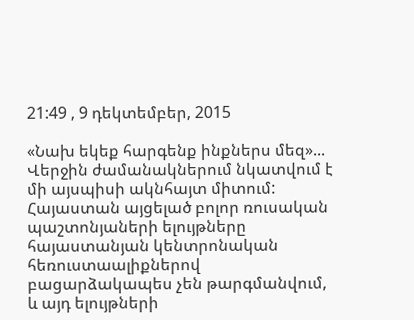21:49 , 9 դեկտեմբեր, 2015

«Նախ եկեք հարգենք ինքներս մեզ»... Վերջին ժամանակներում նկատվում է մի այսպիսի ակնհայտ միտում: Հայաստան այցելած բոլոր ռուսական պաշտոնյաների ելույթները հայաստանյան կենտրոնական հեռուստաալիքներով բացարձակապես չեն թարգմանվում, և այդ ելույթների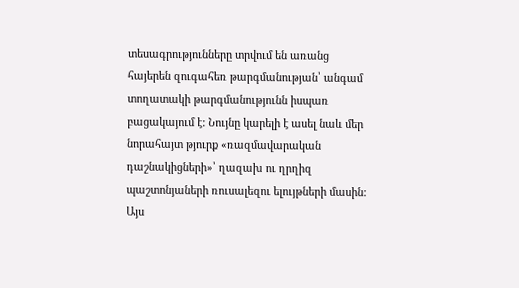տեսագրությունները տրվում են առանց հայերեն զուգահեռ թարգմանության՝ անգամ տողատակի թարգմանությունն իսպառ բացակայում է: Նույնը կարելի է ասել նաև մեր նորահայտ թյուրք «ռազմավարական դաշնակիցների»՝ ղազախ ու ղրղիզ պաշտոնյաների ռուսալեզու ելույթների մասին: Այս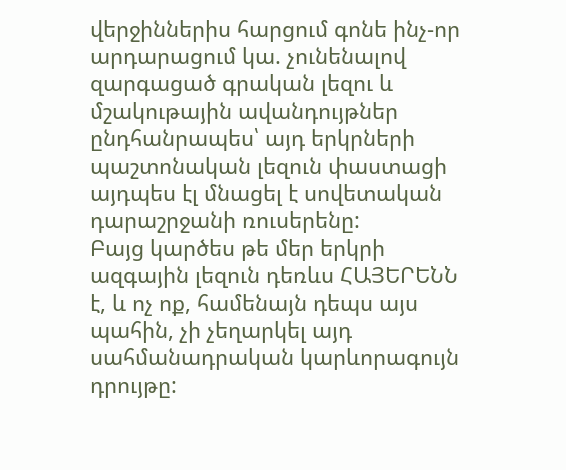վերջիններիս հարցում գոնե ինչ-որ արդարացում կա. չունենալով զարգացած գրական լեզու և մշակութային ավանդույթներ ընդհանրապես՝ այդ երկրների պաշտոնական լեզուն փաստացի այդպես էլ մնացել է սովետական դարաշրջանի ռուսերենը:
Բայց կարծես թե մեր երկրի ազգային լեզուն դեռևս ՀԱՅԵՐԵՆՆ է, և ոչ ոք, համենայն դեպս այս պահին, չի չեղարկել այդ սահմանադրական կարևորագույն դրույթը: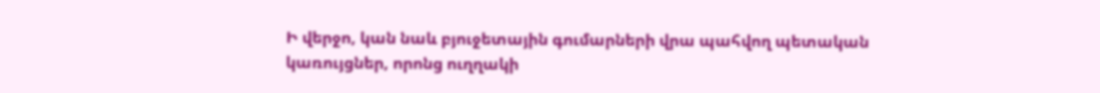Ի վերջո, կան նաև բյուջետային գումարների վրա պահվող պետական կառույցներ, որոնց ուղղակի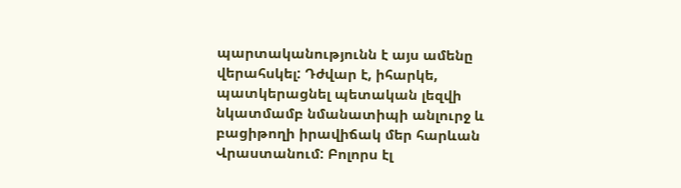պարտականությունն է այս ամենը վերահսկել: Դժվար է, իհարկե, պատկերացնել պետական լեզվի նկատմամբ նմանատիպի անլուրջ և բացիթողի իրավիճակ մեր հարևան Վրաստանում: Բոլորս էլ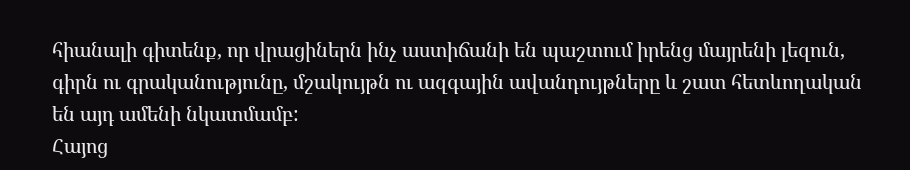հիանալի գիտենք, որ վրացիներն ինչ աստիճանի են պաշտում իրենց մայրենի լեզուն, գիրն ու գրականությունը, մշակույթն ու ազգային ավանդույթները և շատ հետևողական են այդ ամենի նկատմամբ:
Հայոց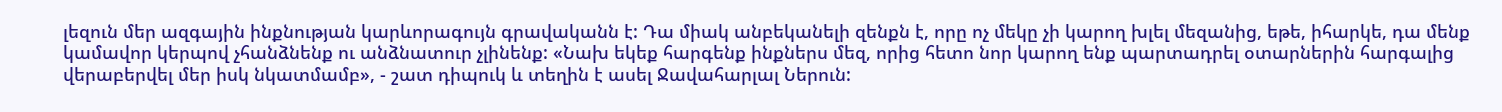լեզուն մեր ազգային ինքնության կարևորագույն գրավականն է: Դա միակ անբեկանելի զենքն է, որը ոչ մեկը չի կարող խլել մեզանից, եթե, իհարկե, դա մենք կամավոր կերպով չհանձնենք ու անձնատուր չլինենք: «Նախ եկեք հարգենք ինքներս մեզ, որից հետո նոր կարող ենք պարտադրել օտարներին հարգալից վերաբերվել մեր իսկ նկատմամբ», - շատ դիպուկ և տեղին է ասել Ջավահարլալ Ներուն: